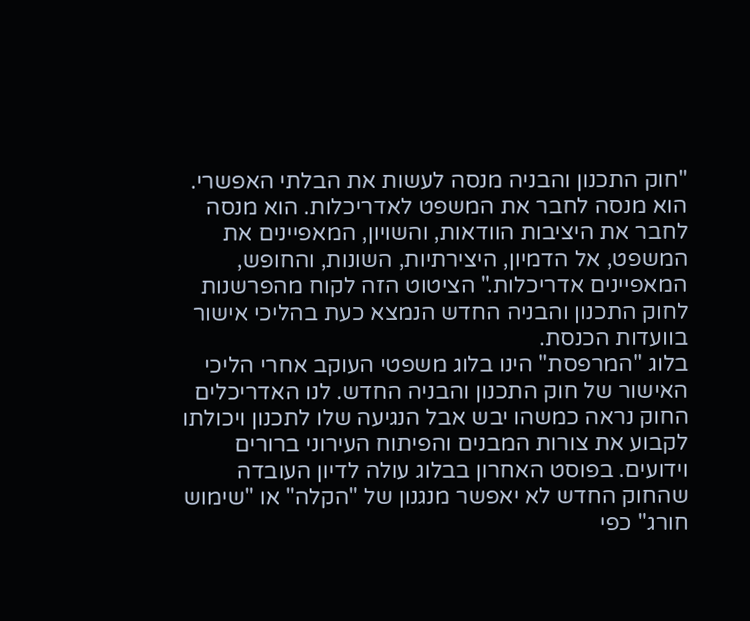"חוק התכנון והבניה מנסה לעשות את הבלתי האפשרי. הוא מנסה לחבר את המשפט לאדריכלות. הוא מנסה לחבר את היציבות הוודאות, והשויון, המאפיינים את המשפט, אל הדמיון, היצירתיות, השונות, והחופש, המאפיינים אדריכלות." הציטוט הזה לקוח מהפרשנות לחוק התכנון והבניה החדש הנמצא כעת בהליכי אישור בוועדות הכנסת.
בלוג "המרפסת" הינו בלוג משפטי העוקב אחרי הליכי האישור של חוק התכנון והבניה החדש. לנו האדריכלים החוק נראה כמשהו יבש אבל הנגיעה שלו לתכנון ויכולתו לקבוע את צורות המבנים והפיתוח העירוני ברורים וידועים. בפוסט האחרון בבלוג עולה לדיון העובדה שהחוק החדש לא יאפשר מנגנון של "הקלה" או "שימוש חורג" כפי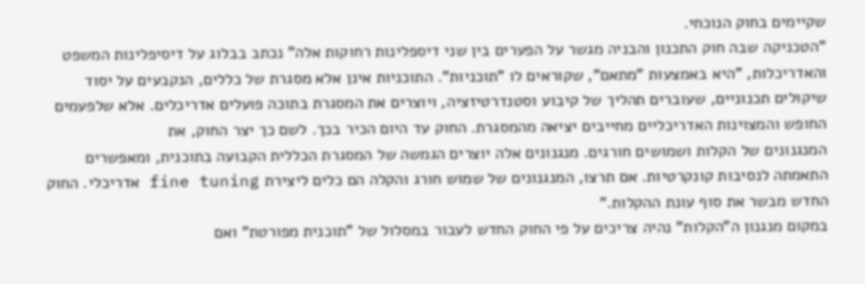שקיימים בחוק הנוכחי.
"הטכניקה שבה חוק התכנון והבניה מגשר על הפערים בין שני דיספלינות רחוקות אלה" נכתב בבלוג על דיסיפלינות המשפט והאדריכלות, "היא באמצעות "מתאם", שקוראים לו "תוכניות". התוכניות אינן אלא מסגרת של כללים, הנקבעים על יסוד שיקולים תכנוניים, שעוברים תהליך של קיבוע וסטנדרטיזציה, ויוצרים את המסגרת בתוכה פועלים אדריכלים. אלא שלפעמים החופש והמצוינות האדריכליים מחייבים יציאה מהמסגרת. החוק עד היום הכיר בכך. לשם כך יצר החוק, את
המנגנונים של הקלות ושמושים חורגים. מנגנונים אלה יוצרים הגמשה של המסגרת הכללית הקבועה בתוכנית, ומאפשרים התאמתה לנסיבות קונקרטיות. אם תרצו, המנגנונים של שמוש חורג והקלה הם כלים ליצירת fine tuning אדריכלי. החוק החדש מבשר את סוף עונת ההקלות."
במקום מנגנון ה"הקלות" נהיה צריכים על פי החוק החדש לעבור במסלול של "תוכנית מפורטת" ואם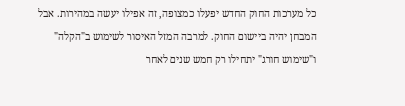כל מערכות החוק החדש יפעלו כמצופה, זה אפילו יעשה במהירות. אבל המבחן יהיה ביישום החוק. למרבה המזל האיסור לשימוש ב"הקלה" ו"שימוש חורג" יתחילו רק חמש שנים לאחר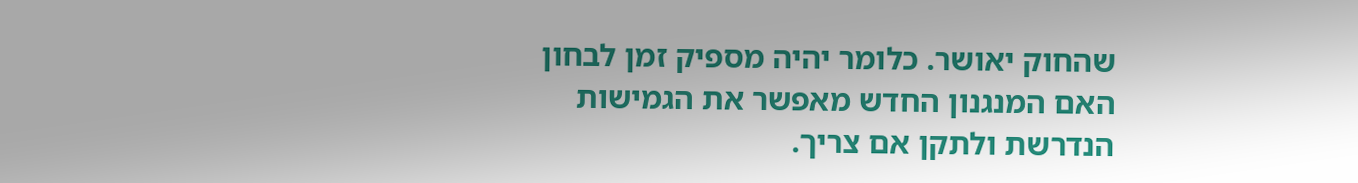שהחוק יאושר. כלומר יהיה מספיק זמן לבחון האם המנגנון החדש מאפשר את הגמישות הנדרשת ולתקן אם צריך.